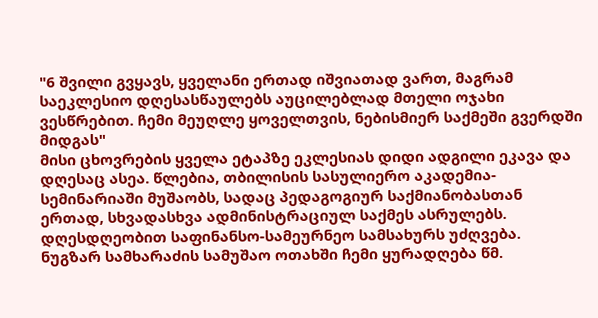"6 შვილი გვყავს, ყველანი ერთად იშვიათად ვართ, მაგრამ საეკლესიო დღესასწაულებს აუცილებლად მთელი ოჯახი ვესწრებით. ჩემი მეუღლე ყოველთვის, ნებისმიერ საქმეში გვერდში მიდგას"
მისი ცხოვრების ყველა ეტაპზე ეკლესიას დიდი ადგილი ეკავა და დღესაც ასეა. წლებია, თბილისის სასულიერო აკადემია-სემინარიაში მუშაობს, სადაც პედაგოგიურ საქმიანობასთან ერთად, სხვადასხვა ადმინისტრაციულ საქმეს ასრულებს. დღესდღეობით საფინანსო-სამეურნეო სამსახურს უძღვება.
ნუგზარ სამხარაძის სამუშაო ოთახში ჩემი ყურადღება წმ.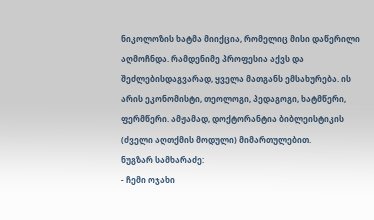ნიკოლოზის ხატმა მიიქცია, რომელიც მისი დაწერილი აღმოჩნდა. რამდენიმე პროფესია აქვს და შეძლებისდაგვარად, ყველა მათგანს ემსახურება. ის არის ეკონომისტი, თეოლოგი, პედაგოგი, ხატმწერი, ფერმწერი. ამჟამად, დოქტორანტია ბიბლეისტიკის (ძველი აღთქმის მოდული) მიმართულებით.
ნუგზარ სამხარაძე:
- ჩემი ოჯახი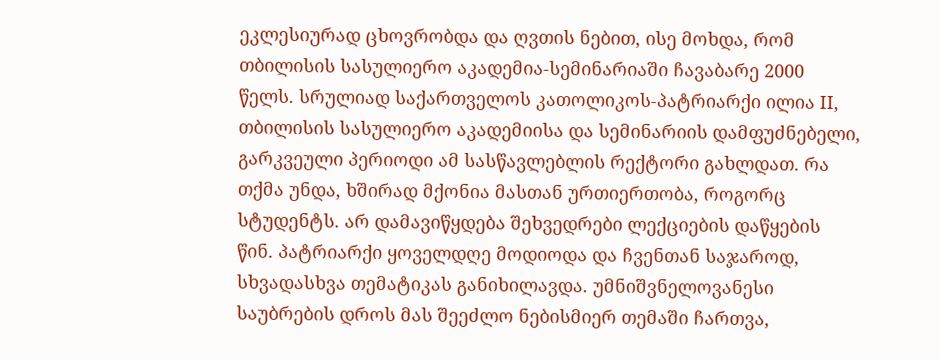ეკლესიურად ცხოვრობდა და ღვთის ნებით, ისე მოხდა, რომ თბილისის სასულიერო აკადემია-სემინარიაში ჩავაბარე 2000 წელს. სრულიად საქართველოს კათოლიკოს-პატრიარქი ილია II, თბილისის სასულიერო აკადემიისა და სემინარიის დამფუძნებელი, გარკვეული პერიოდი ამ სასწავლებლის რექტორი გახლდათ. რა თქმა უნდა, ხშირად მქონია მასთან ურთიერთობა, როგორც სტუდენტს. არ დამავიწყდება შეხვედრები ლექციების დაწყების წინ. პატრიარქი ყოველდღე მოდიოდა და ჩვენთან საჯაროდ, სხვადასხვა თემატიკას განიხილავდა. უმნიშვნელოვანესი საუბრების დროს მას შეეძლო ნებისმიერ თემაში ჩართვა,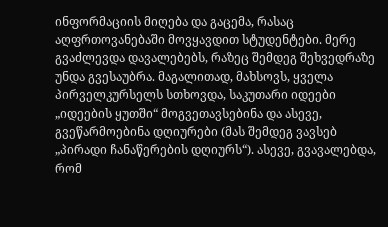ინფორმაციის მიღება და გაცემა, რასაც აღფრთოვანებაში მოვყავდით სტუდენტები. მერე გვაძლევდა დავალებებს, რაზეც შემდეგ შეხვედრაზე უნდა გვესაუბრა. მაგალითად, მახსოვს, ყველა პირველკურსელს სთხოვდა, საკუთარი იდეები „იდეების ყუთში“ მოგვეთავსებინა და ასევე, გვეწარმოებინა დღიურები (მას შემდეგ ვავსებ „პირადი ჩანაწერების დღიურს“). ასევე, გვავალებდა, რომ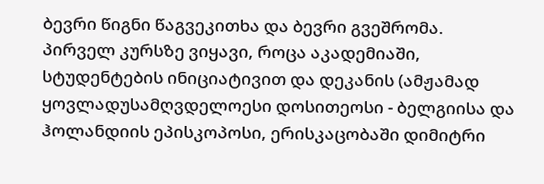ბევრი წიგნი წაგვეკითხა და ბევრი გვეშრომა.
პირველ კურსზე ვიყავი, როცა აკადემიაში, სტუდენტების ინიციატივით და დეკანის (ამჟამად ყოვლადუსამღვდელოესი დოსითეოსი - ბელგიისა და ჰოლანდიის ეპისკოპოსი, ერისკაცობაში დიმიტრი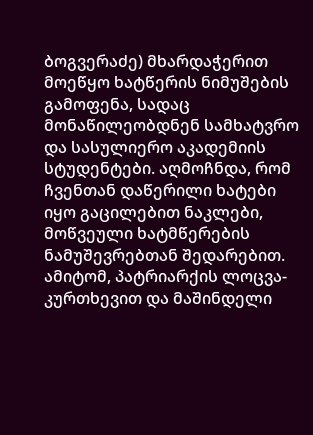ბოგვერაძე) მხარდაჭერით მოეწყო ხატწერის ნიმუშების გამოფენა, სადაც მონაწილეობდნენ სამხატვრო და სასულიერო აკადემიის სტუდენტები. აღმოჩნდა, რომ ჩვენთან დაწერილი ხატები იყო გაცილებით ნაკლები, მოწვეული ხატმწერების ნამუშევრებთან შედარებით. ამიტომ, პატრიარქის ლოცვა-კურთხევით და მაშინდელი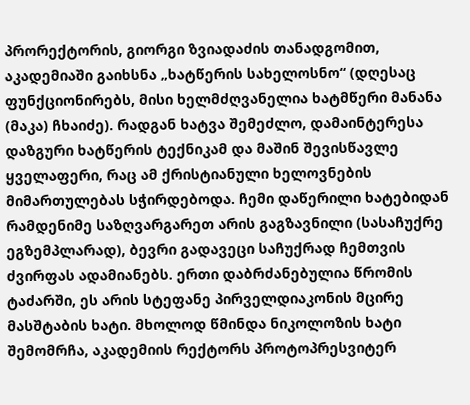პრორექტორის, გიორგი ზვიადაძის თანადგომით, აკადემიაში გაიხსნა „ხატწერის სახელოსნო“ (დღესაც ფუნქციონირებს, მისი ხელმძღვანელია ხატმწერი მანანა (მაკა) ჩხაიძე). რადგან ხატვა შემეძლო, დამაინტერესა დაზგური ხატწერის ტექნიკამ და მაშინ შევისწავლე ყველაფერი, რაც ამ ქრისტიანული ხელოვნების მიმართულებას სჭირდებოდა. ჩემი დაწერილი ხატებიდან რამდენიმე საზღვარგარეთ არის გაგზავნილი (სასაჩუქრე ეგზემპლარად), ბევრი გადავეცი საჩუქრად ჩემთვის ძვირფას ადამიანებს. ერთი დაბრძანებულია წრომის ტაძარში, ეს არის სტეფანე პირველდიაკონის მცირე მასშტაბის ხატი. მხოლოდ წმინდა ნიკოლოზის ხატი შემომრჩა, აკადემიის რექტორს პროტოპრესვიტერ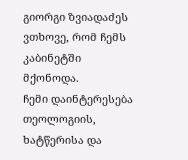გიორგი ზვიადაძეს ვთხოვე, რომ ჩემს კაბინეტში მქონოდა.
ჩემი დაინტერესება თეოლოგიის, ხატწერისა და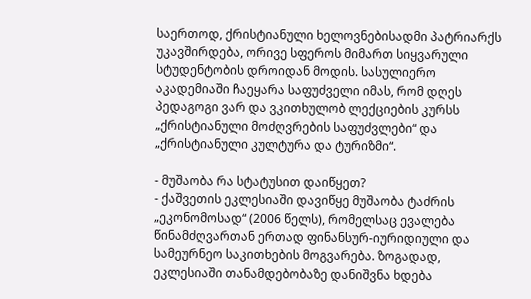საერთოდ, ქრისტიანული ხელოვნებისადმი პატრიარქს უკავშირდება, ორივე სფეროს მიმართ სიყვარული სტუდენტობის დროიდან მოდის. სასულიერო აკადემიაში ჩაეყარა საფუძველი იმას, რომ დღეს პედაგოგი ვარ და ვკითხულობ ლექციების კურსს „ქრისტიანული მოძღვრების საფუძვლები“ და „ქრისტიანული კულტურა და ტურიზმი“.

- მუშაობა რა სტატუსით დაიწყეთ?
- ქაშვეთის ეკლესიაში დავიწყე მუშაობა ტაძრის „ეკონომოსად“ (2006 წელს), რომელსაც ევალება წინამძღვართან ერთად ფინანსურ-იურიდიული და სამეურნეო საკითხების მოგვარება. ზოგადად, ეკლესიაში თანამდებობაზე დანიშვნა ხდება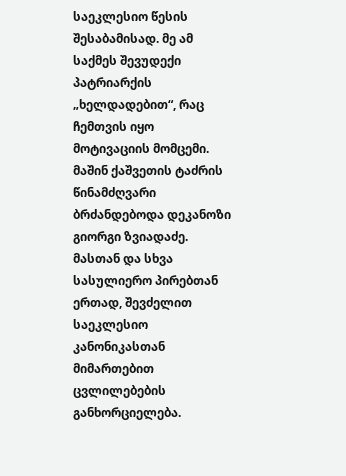საეკლესიო წესის შესაბამისად. მე ამ საქმეს შევუდექი პატრიარქის „ხელდადებით“, რაც ჩემთვის იყო მოტივაციის მომცემი. მაშინ ქაშვეთის ტაძრის წინამძღვარი ბრძანდებოდა დეკანოზი გიორგი ზვიადაძე. მასთან და სხვა სასულიერო პირებთან ერთად, შევძელით საეკლესიო კანონიკასთან მიმართებით ცვლილებების განხორციელება.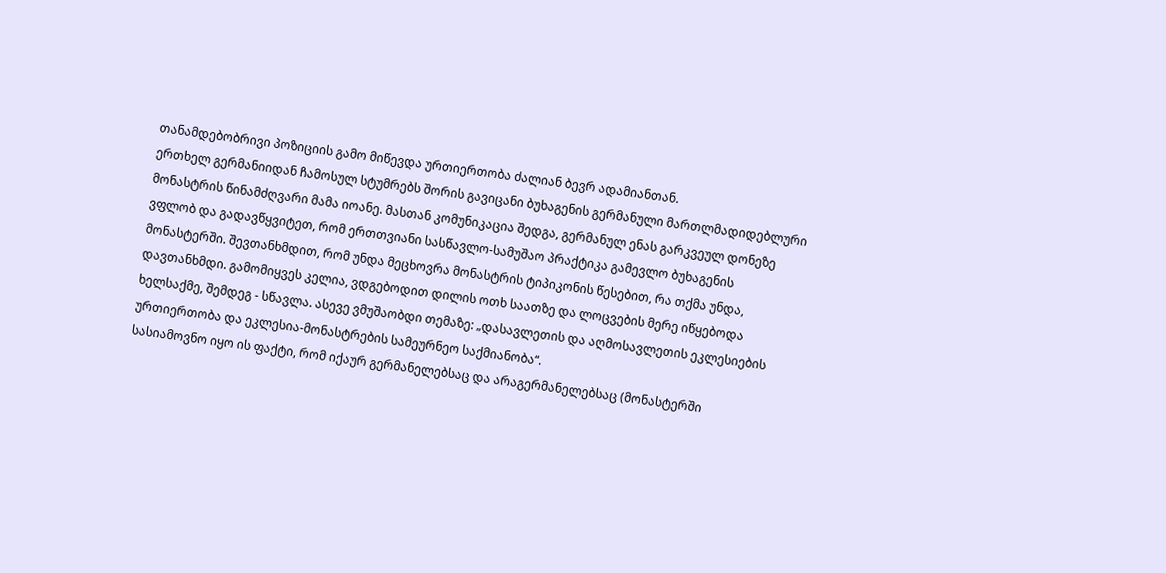თანამდებობრივი პოზიციის გამო მიწევდა ურთიერთობა ძალიან ბევრ ადამიანთან.
ერთხელ გერმანიიდან ჩამოსულ სტუმრებს შორის გავიცანი ბუხაგენის გერმანული მართლმადიდებლური მონასტრის წინამძღვარი მამა იოანე. მასთან კომუნიკაცია შედგა, გერმანულ ენას გარკვეულ დონეზე ვფლობ და გადავწყვიტეთ, რომ ერთთვიანი სასწავლო-სამუშაო პრაქტიკა გამევლო ბუხაგენის მონასტერში. შევთანხმდით, რომ უნდა მეცხოვრა მონასტრის ტიპიკონის წესებით, რა თქმა უნდა, დავთანხმდი. გამომიყვეს კელია, ვდგებოდით დილის ოთხ საათზე და ლოცვების მერე იწყებოდა ხელსაქმე, შემდეგ - სწავლა. ასევე ვმუშაობდი თემაზე: „დასავლეთის და აღმოსავლეთის ეკლესიების ურთიერთობა და ეკლესია-მონასტრების სამეურნეო საქმიანობა“.
სასიამოვნო იყო ის ფაქტი, რომ იქაურ გერმანელებსაც და არაგერმანელებსაც (მონასტერში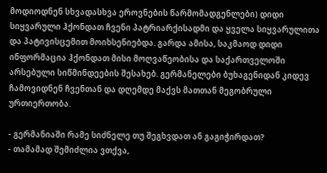მოდიოდნენ სხვადასხვა ეროვნების წარმომადგენლები) დიდი სიყვარული ჰქონდათ ჩვენი პატრიარქისადმი და ყველა სიყვარულითა და პატივისცემით მოიხსენიებდა. გარდა ამისა, საკმაოდ დიდი ინფორმაცია ჰქონდათ მისი მოღვაწეობისა და საქართველოში არსებული სიწმინდეების შესახებ. გერმანელები ბუხაგენიდან კიდევ ჩამოვიდნენ ჩვენთან და დღემდე მაქვს მათთან მეგობრული ურთიერთობა.

- გერმანიაში რამე სიძნელე თუ შეგხვდათ ან გაგიჭირდათ?
- თამამად შემიძლია ვთქვა,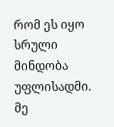რომ ეს იყო სრული მინდობა უფლისადმი. მე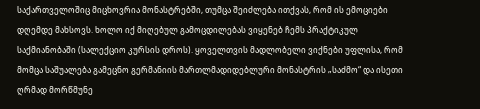საქართველოშიც მიცხოვრია მონასტრებში, თუმცა შეიძლება ითქვას, რომ ის ემოციები დღემდე მახსოვს. ხოლო იქ მიღებულ გამოცდილებას ვიყენებ ჩემს პრაქტიკულ საქმიანობაში (სალექციო კურსის დროს). ყოველთვის მადლობელი ვიქნები უფლისა, რომ მომცა საშუალება გამეცნო გერმანიის მართლმადიდებლური მონასტრის „საძმო“ და ისეთი ღრმად მორწმუნე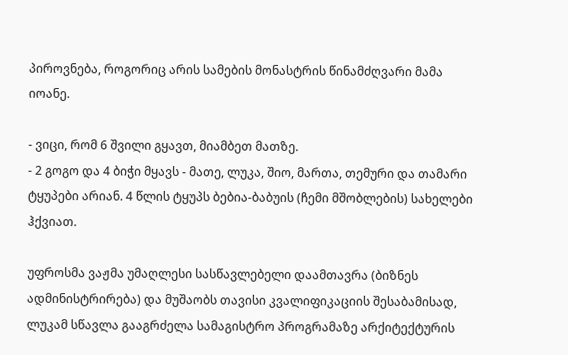პიროვნება, როგორიც არის სამების მონასტრის წინამძღვარი მამა იოანე.

- ვიცი, რომ 6 შვილი გყავთ, მიამბეთ მათზე.
- 2 გოგო და 4 ბიჭი მყავს - მათე, ლუკა, შიო, მართა, თემური და თამარი ტყუპები არიან. 4 წლის ტყუპს ბებია-ბაბუის (ჩემი მშობლების) სახელები ჰქვიათ.

უფროსმა ვაჟმა უმაღლესი სასწავლებელი დაამთავრა (ბიზნეს ადმინისტრირება) და მუშაობს თავისი კვალიფიკაციის შესაბამისად, ლუკამ სწავლა გააგრძელა სამაგისტრო პროგრამაზე არქიტექტურის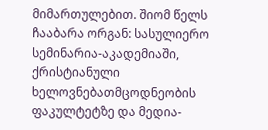მიმართულებით. შიომ წელს ჩააბარა ორგან: სასულიერო სემინარია-აკადემიაში, ქრისტიანული ხელოვნებათმცოდნეობის ფაკულტეტზე და მედია-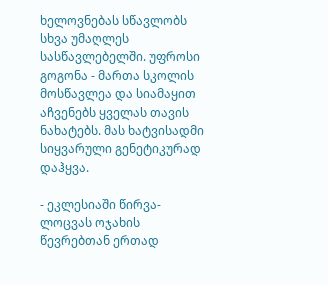ხელოვნებას სწავლობს სხვა უმაღლეს სასწავლებელში. უფროსი გოგონა - მართა სკოლის მოსწავლეა და სიამაყით აჩვენებს ყველას თავის ნახატებს. მას ხატვისადმი სიყვარული გენეტიკურად დაჰყვა.

- ეკლესიაში წირვა-ლოცვას ოჯახის წევრებთან ერთად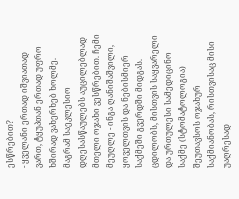ესწრებით?
- ყველანი ერთად იშვიათად ვართ, ტყუპთან ერთად უფრო ხშირად ვახერხებ ხოლმე. მაგრამ საეკლესიო დღესასწაულებს აუცილებლად მთელი ოჯახი ვესწრებით. ჩემი მეუღლე - ინგა ღანიშაშვილი, ყოველთვის და ნებისმიერ საქმეში გვერდში მიდგას. ცდილობს, მისთვის საყვარელი და ურთულესი სამედიცინო საქმე (სტომატოლოგია) შეუთავსოს ოჯახურ საქმიანობას, რისთვისაც მისი უაღრესად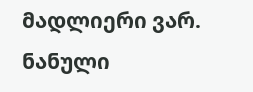მადლიერი ვარ.
ნანული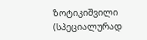ზოტიკიშვილი
(სპეციალურად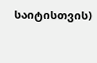საიტისთვის)